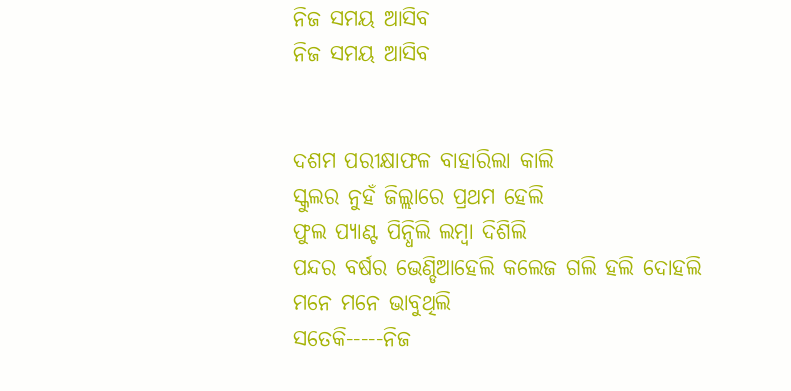ନିଜ ସମୟ ଆସିବ
ନିଜ ସମୟ ଆସିବ


ଦଶମ ପରୀକ୍ଷାଫଳ ବାହାରିଲା କାଲି
ସ୍କୁଲର ନୁହଁ ଜିଲ୍ଲାରେ ପ୍ରଥମ ହେଲି
ଫୁଲ ପ୍ୟାଣ୍ଟ ପିନ୍ଧିଲି ଲମ୍ବା ଦିଶିଲି
ପନ୍ଦର ବର୍ଷର ଭେଣ୍ଡିଆହେଲି କଲେଜ ଗଲି ହଲି ଦୋହଲି
ମନେ ମନେ ଭାବୁଥିଲି
ସତେକି-----ନିଜ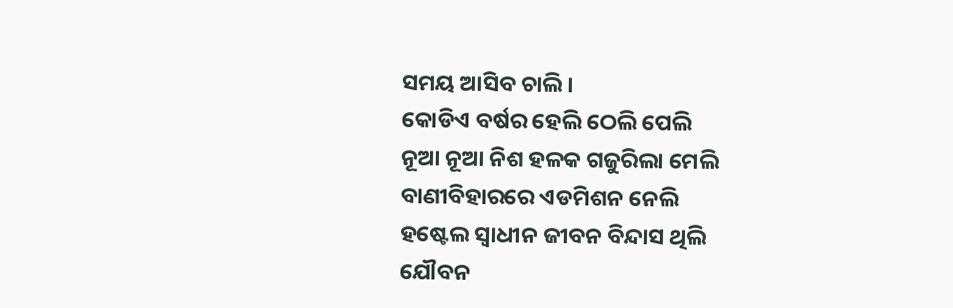ସମୟ ଆସିବ ଚାଲି ।
କୋଡିଏ ବର୍ଷର ହେଲି ଠେଲି ପେଲି
ନୂଆ ନୂଆ ନିଶ ହଳକ ଗଜୁରିଲା ମେଲି
ବାଣୀବିହାରରେ ଏଡମିଶନ ନେଲି
ହଷ୍ଟେଲ ସ୍ଵାଧୀନ ଜୀବନ ବିନ୍ଦାସ ଥିଲି
ଯୌବନ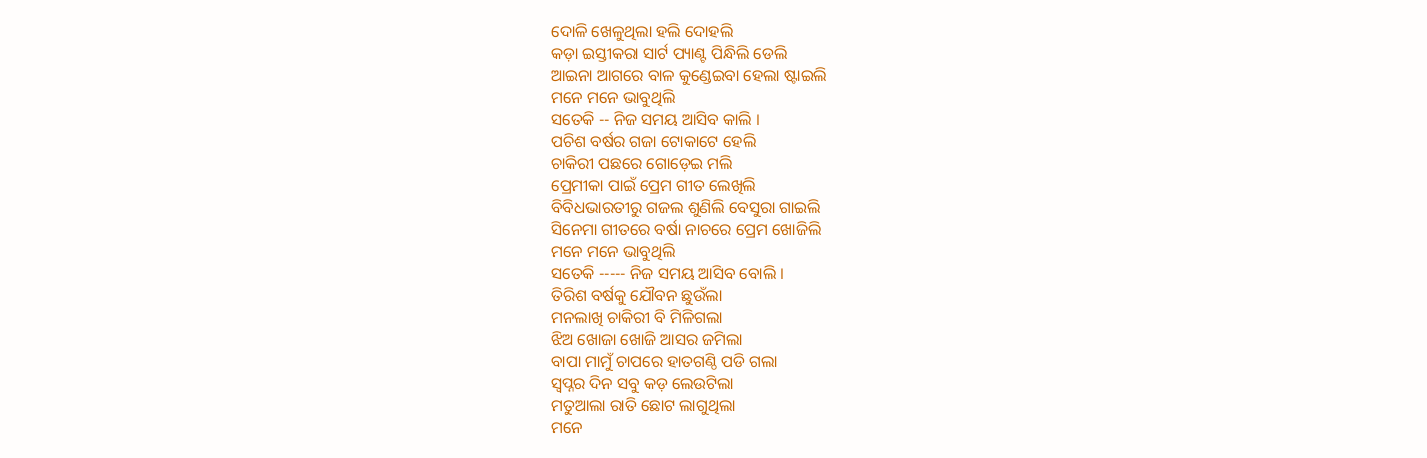ଦୋଳି ଖେଳୁଥିଲା ହଲି ଦୋହଲି
କଡ଼ା ଇସ୍ତୀକରା ସାର୍ଟ ପ୍ୟାଣ୍ଟ ପିନ୍ଧିଲି ଡେଲି
ଆଇନା ଆଗରେ ବାଳ କୁଣ୍ଡେଇବା ହେଲା ଷ୍ଟାଇଲି
ମନେ ମନେ ଭାବୁଥିଲି
ସତେକି -- ନିଜ ସମୟ ଆସିବ କାଲି ।
ପଚିଶ ବର୍ଷର ଗଜା ଟୋକାଟେ ହେଲି
ଚାକିରୀ ପଛରେ ଗୋଡ଼େଇ ମଲି
ପ୍ରେମୀକା ପାଇଁ ପ୍ରେମ ଗୀତ ଲେଖିଲି
ବିବିଧଭାରତୀରୁ ଗଜଲ ଶୁଣିଲି ବେସୁରା ଗାଇଲି
ସିନେମା ଗୀତରେ ବର୍ଷା ନାଚରେ ପ୍ରେମ ଖୋଜିଲି
ମନେ ମନେ ଭାବୁଥିଲି
ସତେକି ----- ନିଜ ସମୟ ଆସିବ ବୋଲି ।
ତିରିଶ ବର୍ଷକୁ ଯୌବନ ଛୁଉଁଲା
ମନଲାଖି ଚାକିରୀ ବି ମିଳିଗଲା
ଝିଅ ଖୋଜା ଖୋଜି ଆସର ଜମିଲା
ବାପା ମାମୁଁ ଚାପରେ ହାତଗଣ୍ଠି ପଡି ଗଲା
ସ୍ଵପ୍ନର ଦିନ ସବୁ କଡ଼ ଲେଉଟିଲା
ମତୁଆଲା ରାତି ଛୋଟ ଲାଗୁଥିଲା
ମନେ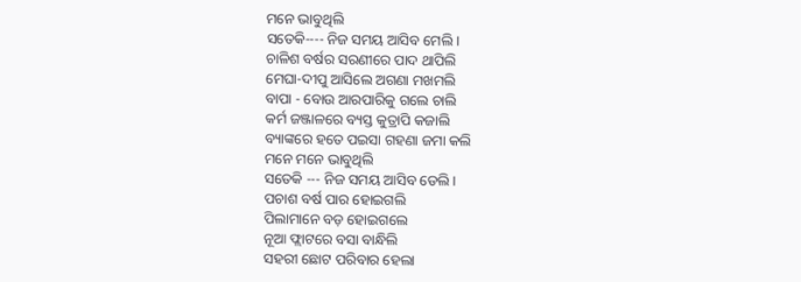ମନେ ଭାବୁଥିଲି
ସତେକି---- ନିଜ ସମୟ ଆସିବ ମେଲି ।
ଚାଳିଶ ବର୍ଷର ସରଣୀରେ ପାଦ ଥାପିଲି
ମେଘା-ଦୀପୁ ଆସିଲେ ଅଗଣା ମଖମଲି
ବାପା - ବୋଉ ଆରପାରିକୁ ଗଲେ ଚାଲି
କର୍ମ ଜଞ୍ଜାଳରେ ବ୍ୟସ୍ତ କୁତ୍ରାପି କଜାଲି
ବ୍ୟାଙ୍କରେ ହତେ ପଇସା ଗହଣା ଜମା କଲି
ମନେ ମନେ ଭାବୁଥିଲି
ସତେକି --- ନିଜ ସମୟ ଆସିବ ଡେଲି ।
ପଚାଶ ବର୍ଷ ପାର ହୋଇଗଲି
ପିଲାମାନେ ବଡ଼ ହୋଇଗଲେ
ନୂଆ ଫ୍ଲାଟରେ ବସା ବାନ୍ଧିଲି
ସହରୀ ଛୋଟ ପରିବାର ହେଲା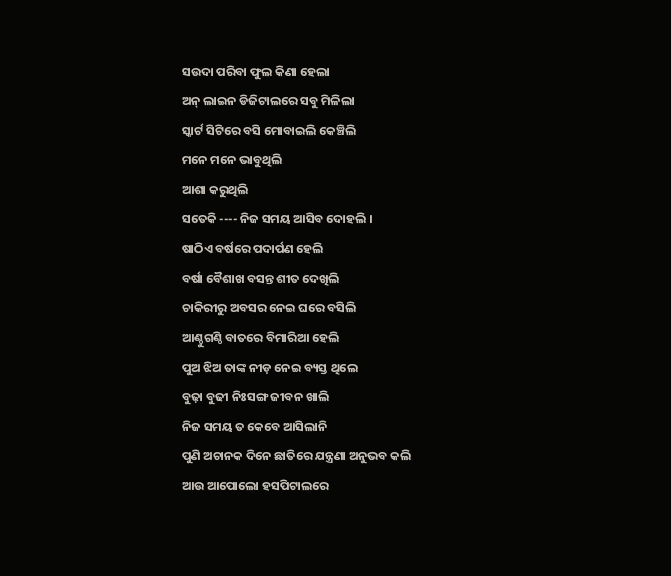ସଉଦା ପରିବା ଫୁଲ କିଣା ହେଲା
ଅନ୍ ଲାଇନ ଡିଜିଟାଲରେ ସବୁ ମିଳିଲା
ସ୍କାର୍ଟ ସିଟିରେ ବସି ମୋବାଇଲି କେଞ୍ଚିଲି
ମନେ ମନେ ଭାବୁଥିଲି
ଆଶା କରୁଥିଲି
ସତେକି ---- ନିଜ ସମୟ ଆସିବ ଦୋହଲି ।
ଷାଠିଏ ବର୍ଷରେ ପଦାର୍ପଣ ହେଲି
ବର୍ଷା ବୈଶାଖ ବସନ୍ତ ଶୀତ ଦେଖିଲି
ଚାକିରୀରୁ ଅବସର ନେଇ ଘରେ ବସିଲି
ଆଣ୍ଠୁଗଣ୍ଠି ବାତରେ ବିମାରିଆ ହେଲି
ପୁଅ ଝିଅ ତାଙ୍କ ନୀଡ଼ ନେଇ ବ୍ୟସ୍ତ ଥିଲେ
ବୁଢ଼ା ବୁଢୀ ନିଃସଙ୍ଗ ଜୀବନ ଖାଲି
ନିଜ ସମୟ ତ କେବେ ଆସିଲାନି
ପୁଣି ଅଚାନକ ଦିନେ ଛାତିରେ ଯନ୍ତ୍ରଣା ଅନୁଭବ କଲି
ଆଉ ଆପୋଲୋ ହସପିଟାଲରେ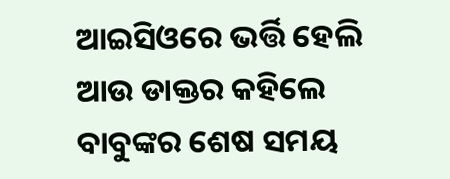ଆଇସିଓରେ ଭର୍ତ୍ତି ହେଲି
ଆଉ ଡାକ୍ତର କହିଲେ
ବାବୁଙ୍କର ଶେଷ ସମୟ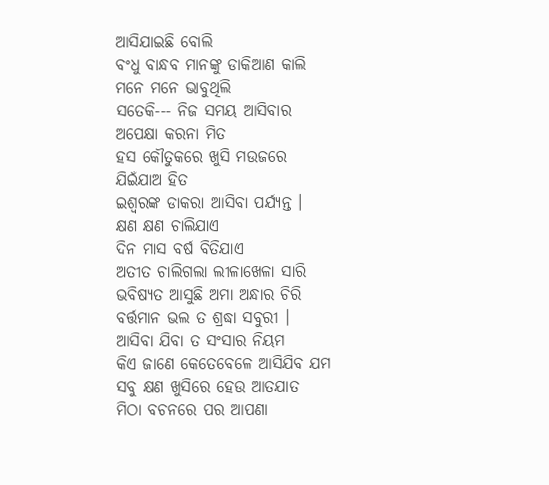ଆସିଯାଇଛି ବୋଲି
ବଂଧୁ ବାନ୍ଧବ ମାନଙ୍କୁ ଡାକିଆଣ କାଲି
ମନେ ମନେ ଭାବୁଥିଲି
ସତେକି--- ନିଜ ସମୟ ଆସିବାର ଅପେକ୍ଷା କରନା ମିତ
ହସ କୌତୁକରେ ଖୁସି ମଉଜରେ
ଯିଇଁଯାଅ ହିତ
ଇଶ୍ୱରଙ୍କ ଡାକରା ଆସିବା ପର୍ଯ୍ୟନ୍ତ ।
କ୍ଷଣ କ୍ଷଣ ଚାଲିଯାଏ
ଦିନ ମାସ ବର୍ଷ ବିତିଯାଏ
ଅତୀତ ଚାଲିଗଲା ଲୀଳାଖେଳା ସାରି
ଭବିଷ୍ୟତ ଆସୁଛି ଅମା ଅନ୍ଧାର ଚିରି
ବର୍ତ୍ତମାନ ଭଲ ତ ଶ୍ରଦ୍ଧା ସବୁରୀ ।
ଆସିବା ଯିବା ତ ସଂସାର ନିୟମ
କିଏ ଜାଣେ କେତେବେଳେ ଆସିଯିବ ଯମ
ସବୁ କ୍ଷଣ ଖୁସିରେ ହେଉ ଆତଯାତ
ମିଠା ବଚନରେ ପର ଆପଣା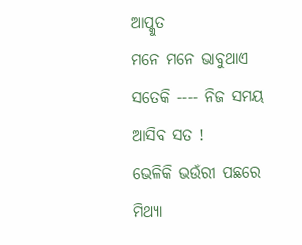ଆପ୍କୁତ
ମନେ ମନେ ଭାବୁଥାଏ
ସତେକି ---- ନିଜ ସମୟ ଆସିବ ସତ !
ଭେଳିକି ଭଉଁରୀ ପଛରେ
ମିଥ୍ୟା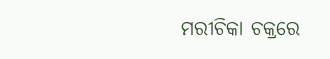ମରୀଚିକା ଚକ୍ରରେ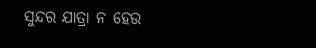ସୁନ୍ଦର ଯାତ୍ରା ନ ହେଉ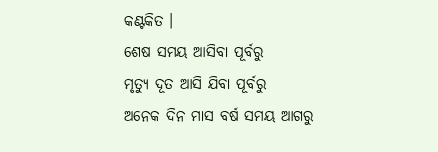କଣ୍ଟକିତ ।
ଶେଷ ସମୟ ଆସିବା ପୂର୍ବରୁ
ମୃତ୍ୟୁ ଦୂତ ଆସି ଯିବା ପୂର୍ବରୁ
ଅନେକ ଦିନ ମାସ ବର୍ଷ ସମୟ ଆଗରୁ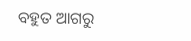ବହୁତ ଆଗରୁ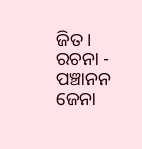ଜିତ ।
ରଚନା - ପଞ୍ଚାନନ ଜେନା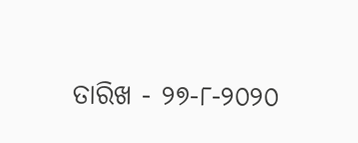ତାରିଖ - ୨୭-୮-୨୦୨୦